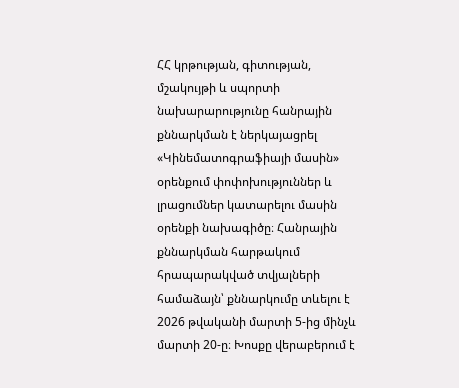ՀՀ կրթության, գիտության, մշակույթի և սպորտի նախարարությունը հանրային քննարկման է ներկայացրել «Կինեմատոգրաֆիայի մասին» օրենքում փոփոխություններ և լրացումներ կատարելու մասին օրենքի նախագիծը։ Հանրային քննարկման հարթակում հրապարակված տվյալների համաձայն՝ քննարկումը տևելու է 2026 թվականի մարտի 5-ից մինչև մարտի 20-ը։ Խոսքը վերաբերում է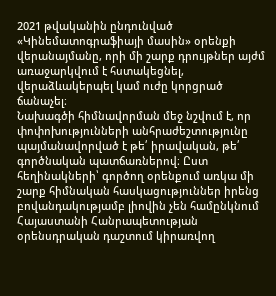2021 թվականին ընդունված «Կինեմատոգրաֆիայի մասին» օրենքի վերանայմանը, որի մի շարք դրույթներ այժմ առաջարկվում է հստակեցնել, վերաձևակերպել կամ ուժը կորցրած ճանաչել։
Նախագծի հիմնավորման մեջ նշվում է, որ փոփոխությունների անհրաժեշտությունը պայմանավորված է թե՛ իրավական, թե՛ գործնական պատճառներով։ Ըստ հեղինակների՝ գործող օրենքում առկա մի շարք հիմնական հասկացություններ իրենց բովանդակությամբ լիովին չեն համընկնում Հայաստանի Հանրապետության օրենսդրական դաշտում կիրառվող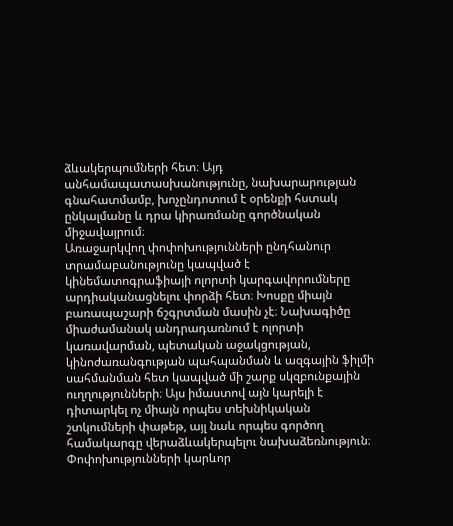ձևակերպումների հետ։ Այդ անհամապատասխանությունը, նախարարության գնահատմամբ, խոչընդոտում է օրենքի հստակ ընկալմանը և դրա կիրառմանը գործնական միջավայրում։
Առաջարկվող փոփոխությունների ընդհանուր տրամաբանությունը կապված է կինեմատոգրաֆիայի ոլորտի կարգավորումները արդիականացնելու փորձի հետ։ Խոսքը միայն բառապաշարի ճշգրտման մասին չէ։ Նախագիծը միաժամանակ անդրադառնում է ոլորտի կառավարման, պետական աջակցության, կինոժառանգության պահպանման և ազգային ֆիլմի սահմանման հետ կապված մի շարք սկզբունքային ուղղությունների։ Այս իմաստով այն կարելի է դիտարկել ոչ միայն որպես տեխնիկական շտկումների փաթեթ, այլ նաև որպես գործող համակարգը վերաձևակերպելու նախաձեռնություն։
Փոփոխությունների կարևոր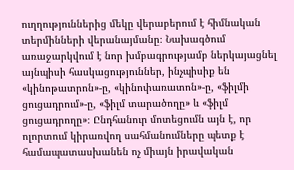ուղղություններից մեկը վերաբերում է հիմնական տերմինների վերանայմանը։ Նախագծում առաջարկվում է նոր խմբագրությամբ ներկայացնել այնպիսի հասկացություններ, ինչպիսիք են «կինոթատրոն»-ը, «կինոփառատոն»-ը, «ֆիլմի ցուցադրում»-ը, «ֆիլմ տարածողը» և «ֆիլմ ցուցադրողը»։ Ընդհանուր մոտեցումն այն է, որ ոլորտում կիրառվող սահմանումները պետք է համապատասխանեն ոչ միայն իրավական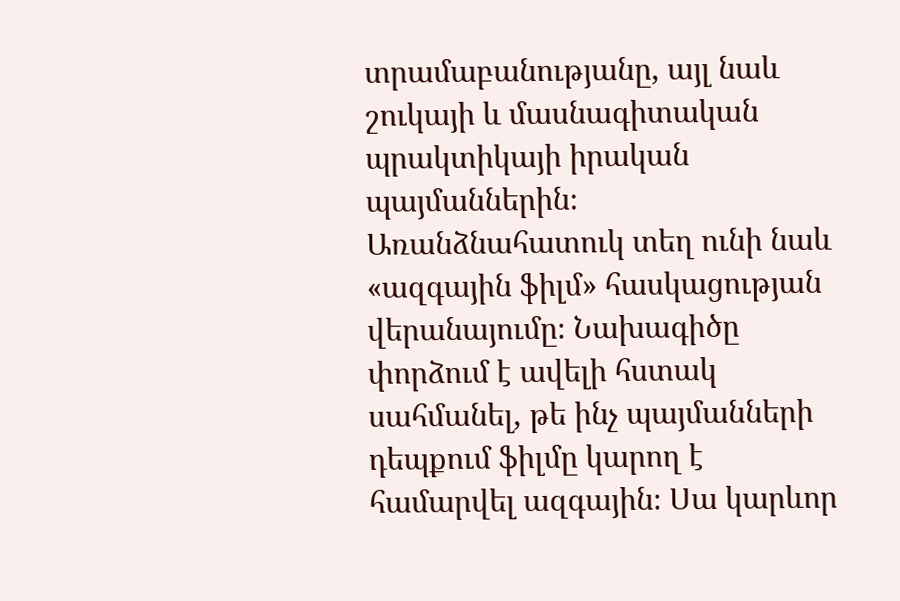տրամաբանությանը, այլ նաև շուկայի և մասնագիտական պրակտիկայի իրական պայմաններին։
Առանձնահատուկ տեղ ունի նաև «ազգային ֆիլմ» հասկացության վերանայումը։ Նախագիծը փորձում է ավելի հստակ սահմանել, թե ինչ պայմանների դեպքում ֆիլմը կարող է համարվել ազգային։ Սա կարևոր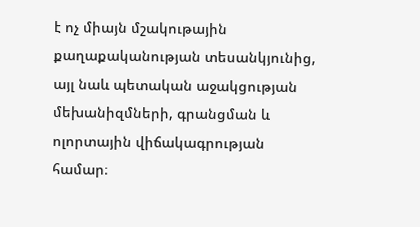է ոչ միայն մշակութային քաղաքականության տեսանկյունից, այլ նաև պետական աջակցության մեխանիզմների, գրանցման և ոլորտային վիճակագրության համար։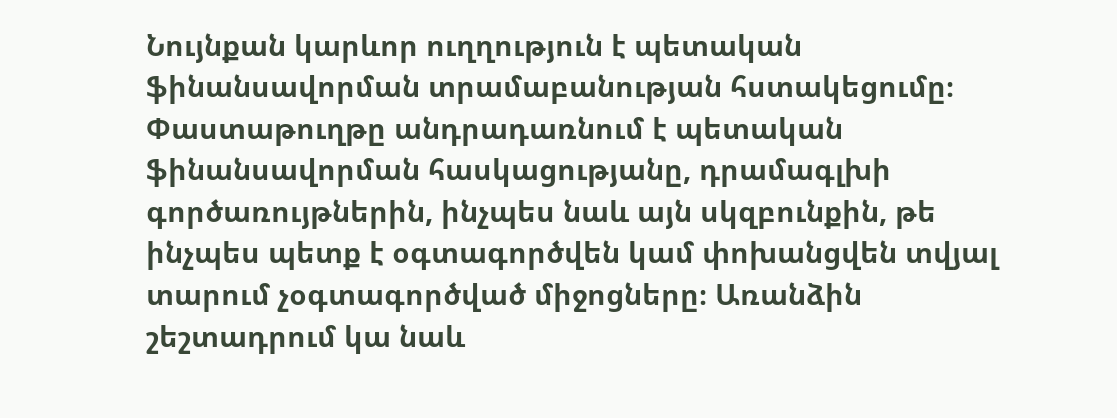Նույնքան կարևոր ուղղություն է պետական ֆինանսավորման տրամաբանության հստակեցումը։ Փաստաթուղթը անդրադառնում է պետական ֆինանսավորման հասկացությանը, դրամագլխի գործառույթներին, ինչպես նաև այն սկզբունքին, թե ինչպես պետք է օգտագործվեն կամ փոխանցվեն տվյալ տարում չօգտագործված միջոցները։ Առանձին շեշտադրում կա նաև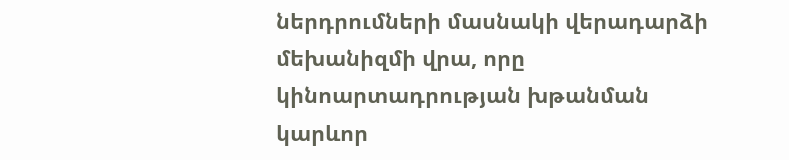ներդրումների մասնակի վերադարձի մեխանիզմի վրա, որը կինոարտադրության խթանման կարևոր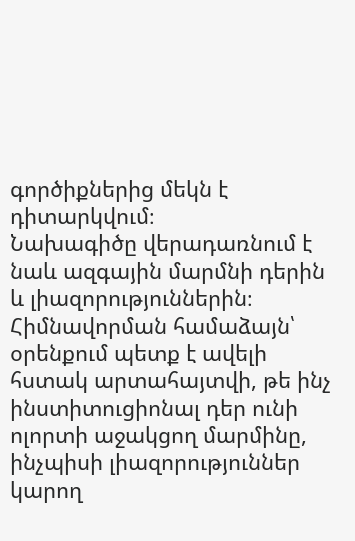գործիքներից մեկն է դիտարկվում։
Նախագիծը վերադառնում է նաև ազգային մարմնի դերին և լիազորություններին։ Հիմնավորման համաձայն՝ օրենքում պետք է ավելի հստակ արտահայտվի, թե ինչ ինստիտուցիոնալ դեր ունի ոլորտի աջակցող մարմինը, ինչպիսի լիազորություններ կարող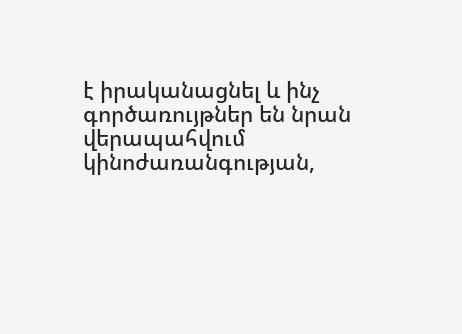է իրականացնել և ինչ գործառույթներ են նրան վերապահվում կինոժառանգության,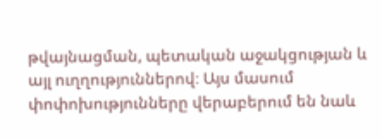թվայնացման, պետական աջակցության և այլ ուղղություններով։ Այս մասում փոփոխությունները վերաբերում են նաև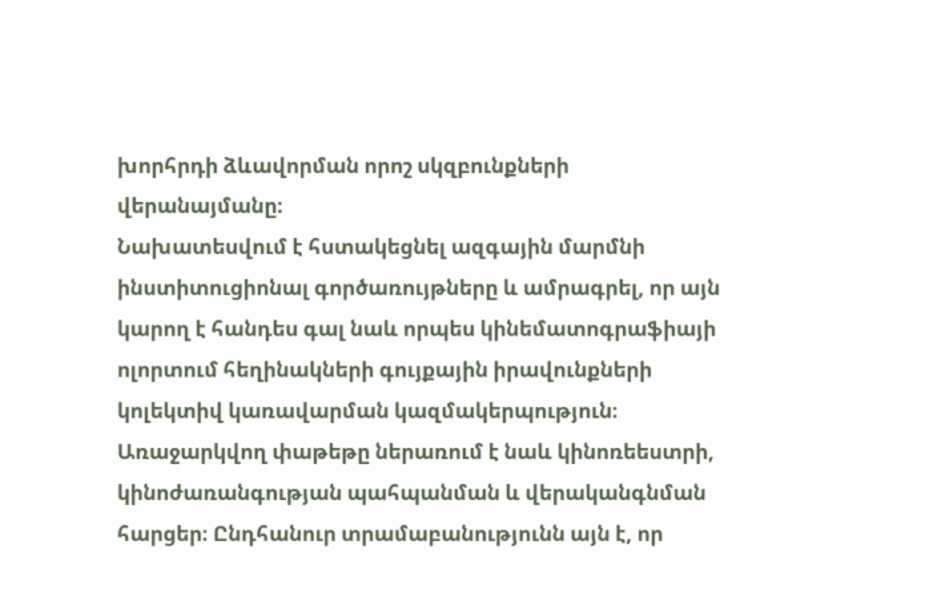խորհրդի ձևավորման որոշ սկզբունքների վերանայմանը։
Նախատեսվում է հստակեցնել ազգային մարմնի ինստիտուցիոնալ գործառույթները և ամրագրել, որ այն կարող է հանդես գալ նաև որպես կինեմատոգրաֆիայի ոլորտում հեղինակների գույքային իրավունքների կոլեկտիվ կառավարման կազմակերպություն։
Առաջարկվող փաթեթը ներառում է նաև կինոռեեստրի, կինոժառանգության պահպանման և վերականգնման հարցեր։ Ընդհանուր տրամաբանությունն այն է, որ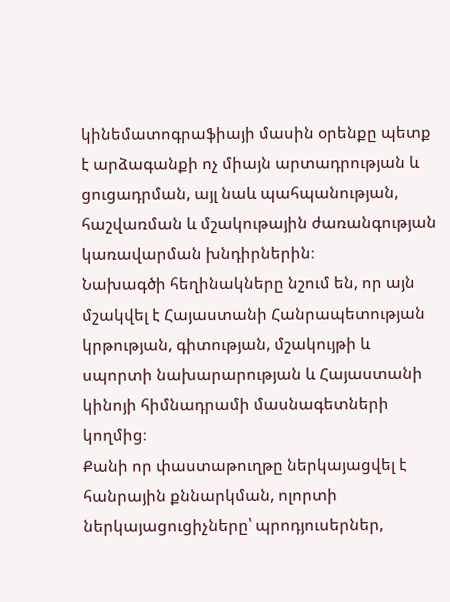կինեմատոգրաֆիայի մասին օրենքը պետք է արձագանքի ոչ միայն արտադրության և ցուցադրման, այլ նաև պահպանության, հաշվառման և մշակութային ժառանգության կառավարման խնդիրներին։
Նախագծի հեղինակները նշում են, որ այն մշակվել է Հայաստանի Հանրապետության կրթության, գիտության, մշակույթի և սպորտի նախարարության և Հայաստանի կինոյի հիմնադրամի մասնագետների կողմից։
Քանի որ փաստաթուղթը ներկայացվել է հանրային քննարկման, ոլորտի ներկայացուցիչները՝ պրոդյուսերներ,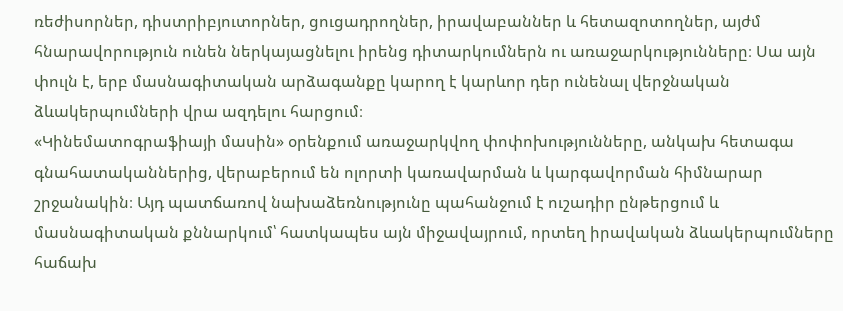ռեժիսորներ, դիստրիբյուտորներ, ցուցադրողներ, իրավաբաններ և հետազոտողներ, այժմ հնարավորություն ունեն ներկայացնելու իրենց դիտարկումներն ու առաջարկությունները։ Սա այն փուլն է, երբ մասնագիտական արձագանքը կարող է կարևոր դեր ունենալ վերջնական ձևակերպումների վրա ազդելու հարցում։
«Կինեմատոգրաֆիայի մասին» օրենքում առաջարկվող փոփոխությունները, անկախ հետագա գնահատականներից, վերաբերում են ոլորտի կառավարման և կարգավորման հիմնարար շրջանակին։ Այդ պատճառով նախաձեռնությունը պահանջում է ուշադիր ընթերցում և մասնագիտական քննարկում՝ հատկապես այն միջավայրում, որտեղ իրավական ձևակերպումները հաճախ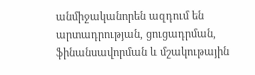անմիջականորեն ազդում են արտադրության, ցուցադրման, ֆինանսավորման և մշակութային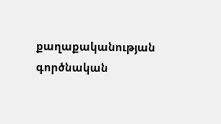քաղաքականության գործնական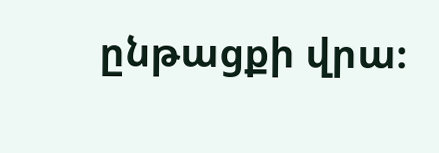ընթացքի վրա։